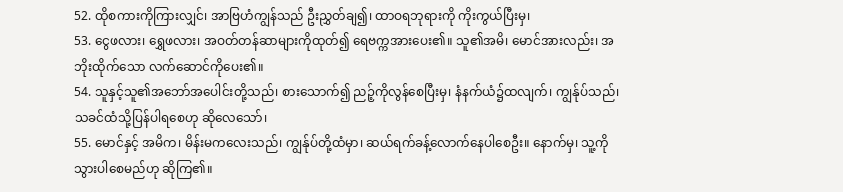52. ထိုစကားကိုကြားလျှင်၊ အာဗြဟံကျွန်သည် ဦးညွှတ်ချ၍၊ ထာဝရဘုရားကို ကိုးကွယ်ပြီးမှ၊
53. ငွေဖလား၊ ရွှေဖလား၊ အဝတ်တန်ဆာများကိုထုတ်၍ ရေဗက္ကအားပေး၏။ သူ၏အမိ၊ မောင်အားလည်း၊ အဘိုးထိုက်သော လက်ဆောင်ကိုပေး၏။
54. သူနှင့်သူ၏အဘော်အပေါင်းတို့သည်၊ စားသောက်၍ ညဉ့်ကိုလွန်စေပြီးမှ၊ နံနက်ယံ၌ထလျက်၊ ကျွန်ုပ်သည်၊ သခင်ထံသို့ပြန်ပါရစေဟု ဆိုလေသော်၊
55. မောင်နှင့် အမိက၊ မိန်းမကလေးသည်၊ ကျွန်ုပ်တို့ထံမှာ၊ ဆယ်ရက်ခန့်လောက်နေပါစေဦး။ နောက်မှ၊ သူ့ကိုသွားပါစေမည်ဟု ဆိုကြ၏။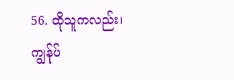56. ထိုသူကလည်း၊ ကျွန်ုပ်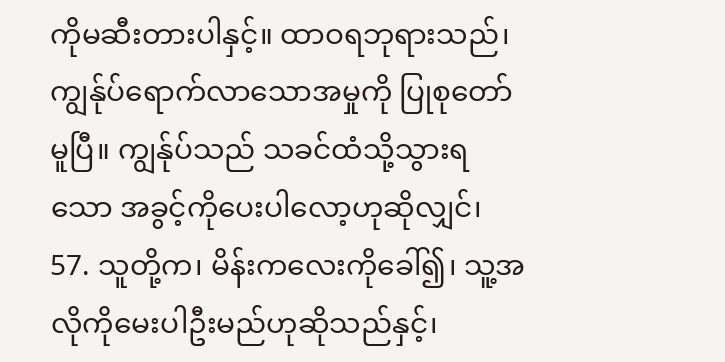ကိုမဆီးတားပါနှင့်။ ထာဝရဘုရားသည်၊ ကျွန်ုပ်ရောက်လာသောအမှုကို ပြုစုတော်မူပြီ။ ကျွန်ုပ်သည် သခင်ထံသို့သွားရသော အခွင့်ကိုပေးပါလော့ဟုဆိုလျှင်၊
57. သူတို့က၊ မိန်းကလေးကိုခေါ်၍၊ သူ့အလိုကိုမေးပါဦးမည်ဟုဆိုသည်နှင့်၊